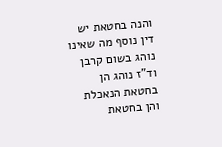והנה בחטאת יש דין נוסף מה שאינו נוהג בשום קרבן וד"ז נוהג הן בחטאת הנאכלת והן בחטאת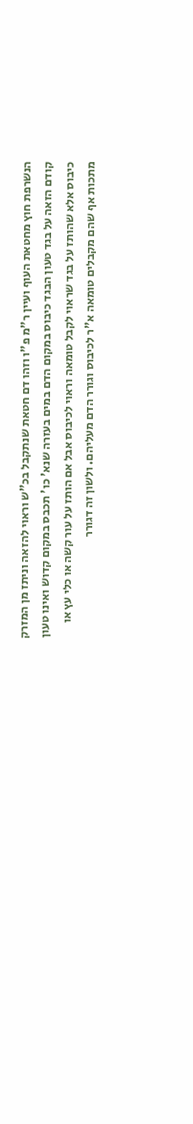הנשרפת חוץ מחטאת העוף ועיין ר"מ פ"ו וזהו דם חטאת שנתקבל בכ"ש וראוי להזאה וניתז מן המזרק קודם הזאה על בגד טעון הבגד כיבוס במקום הדם במים בעזרה שנא' כו' תכבס במקום קדוש ואינו טעון כיבוס אלא שהותז על בגד שראוי לקבל טומאה וראוי לכיבוס אבל אם הותז על עור קשה או כלי עץ או מתכות אף שהם מקבלים טומאה א"ר לכיבוס וגורר הדם מעליהם. ולשון זה דגורר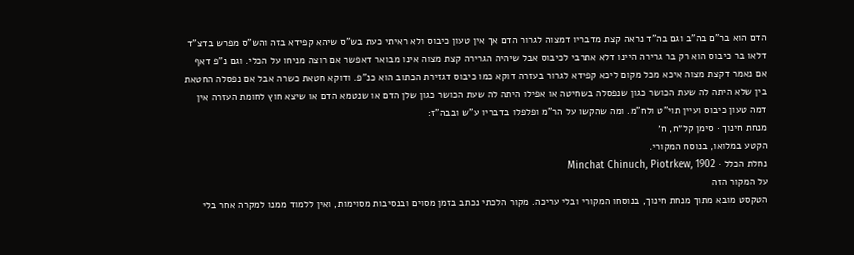הדם הוא בר"ם בה"ב וגם בה"ד נראה קצת מדבריו דמצוה לגרור הדם אך אין טעון כיבוס ולא ראיתי כעת בש"ס שיהא קפידא בזה והש"ס מפרש בדצ"ד דלאו בר כיבוס הוא רק בר גרירה היינו דלא אתרבי לכיבוס אבל שיהיה הגרירה קצת מצוה אינו מבואר דאפשר אם רוצה מניחו על הכלי. וגם נ"פ דאף אם נאמר דקצת מצוה איכא מכל מקום ליכא קפידא לגרור בעזרה דוקא כמו כיבוס דגזירת הכתוב הוא כנ"פ. ודוקא חטאת כשרה אבל אם נפסלה החטאת בין שלא היתה לה שעת הכושר כגון שנפסלה בשחיטה או אפילו היתה לה שעת הכושר כגון שלן הדם או שנטמא הדם או שיצא חוץ לחומת העזרה אין דמה טעון כיבוס ועיין תוי"ט ולח"מ. ומה שהקשו על הר"מ ופלפלו בדבריו ע"ש ובבה"ז:
מנחת חינוך · סימן קל״ח, ח׳
הקטע במלואו, בנוסח המקורי.
נחלת הכלל · Minchat Chinuch, Piotrkew, 1902
על המקור הזה
הטקסט מובא מתוך מנחת חינוך, בנוסחו המקורי ובלי עריכה. מקור הלכתי נכתב בזמן מסוים ובנסיבות מסוימות, ואין ללמוד ממנו למקרה אחר בלי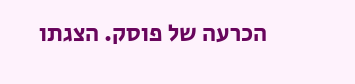הכרעה של פוסק. הצגתו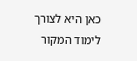כאן היא לצורך לימוד המקור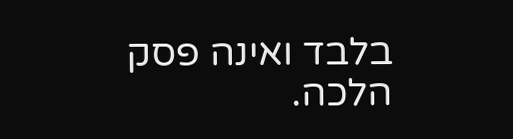בלבד ואינה פסק הלכה.